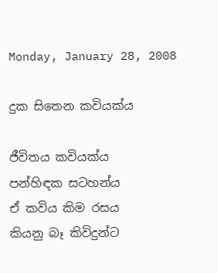Monday, January 28, 2008

දුක සිතෙන කවියක්‌ය

ජීවිතය කවියක්‌ය
පන්හිඳක සටහන්ය
ඒ කවිය කිම රසය
කියනු බෑ කිවිදුන්ට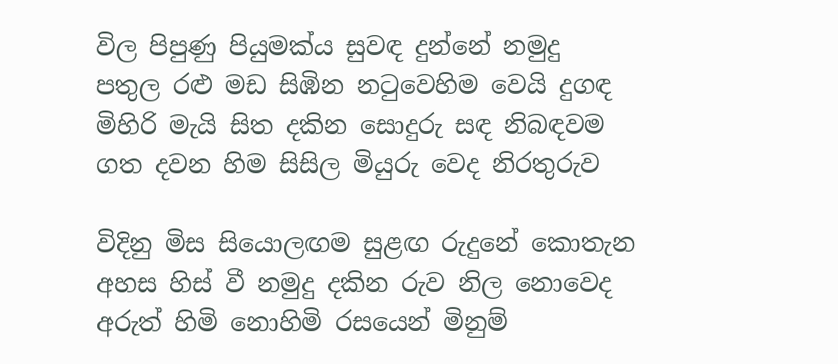විල පිපුණු පියුමක්‌ය සුවඳ දුන්නේ නමුදු
පතුල රළු මඩ සිඹින නටුවෙහිම වෙයි දුගඳ
මිහිරි මැයි සිත දකින සොදුරු සඳ නිබඳවම
ගත දවන හිම සිසිල මියුරු වෙද නිරතුරුව

විදිනු මිස සියොලඟම සුළඟ රුදුනේ කොතැන
අහස හිස්‌ වී නමුදු දකින රුව නිල නොවෙද
අරුත් හිමි නොහිමි රසයෙන් මිනුම්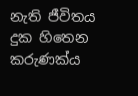නැති ජීවිතය
දුක හිතෙන කරුණක්‌ය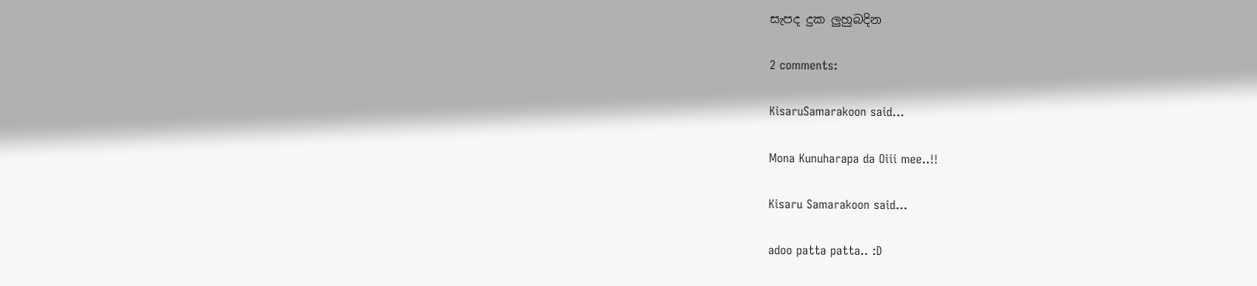සැපද දුක ලුහුබදින

2 comments:

KisaruSamarakoon said...

Mona Kunuharapa da Oiii mee..!!

Kisaru Samarakoon said...

adoo patta patta.. :D